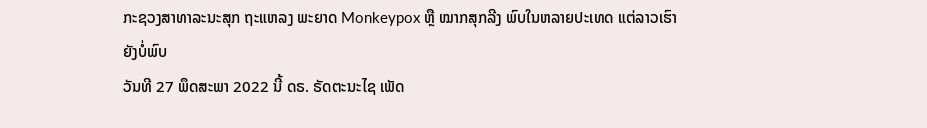ກະຊວງສາທາລະນະສຸກ ຖະແຫລງ ພະຍາດ Monkeypox ຫຼື ໝາກສຸກລີງ ພົບໃນຫລາຍປະເທດ ແຕ່ລາວເຮົາຍັງບໍ່ພົບ
ວັນທີ 27 ພຶດສະພາ 2022 ນີ້ ດຣ. ຣັດຕະນະໄຊ ເພັດ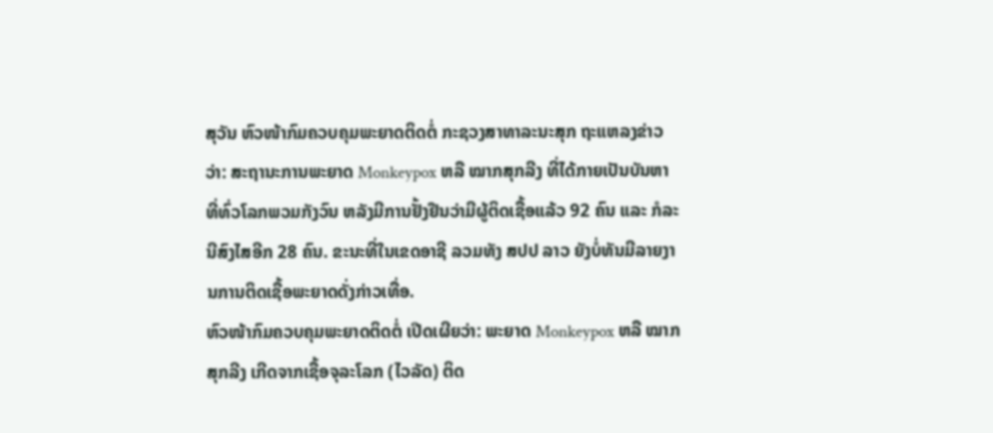ສຸວັນ ຫົວໜ້າກົມຄວບຄຸມພະຍາດຕິດຕໍ່ ກະຊວງສາທາລະນະສຸກ ຖະແຫລງຂ່າວວ່າ: ສະຖານະການພະຍາດ Monkeypox ຫລື ໝາກສຸກລີງ ທີ່ໄດ້ກາຍເປັນບັນຫາທີ່ທົ່ວໂລກພວມກັງວົນ ຫລັງມີການຢັ້ງຢືນວ່າມີຜູ້ຕິດເຊື້ອແລ້ວ 92 ຄົນ ແລະ ກໍລະນີສົງໄສອີກ 28 ຄົນ. ຂະນະທີ່ໃນເຂດອາຊີ ລວມທັງ ສປປ ລາວ ຍັງບໍ່ທັນມີລາຍງານການຕິດເຊື້ອພະຍາດດັ່ງກ່າວເທື່ອ.
ຫົວໜ້າກົມຄວບຄຸມພະຍາດຕິດຕໍ່ ເປີດເຜີຍວ່າ: ພະຍາດ Monkeypox ຫລື ໝາກສຸກລີງ ເກີດຈາກເຊື້ອຈຸລະໂລກ (ໄວລັດ) ຕິດ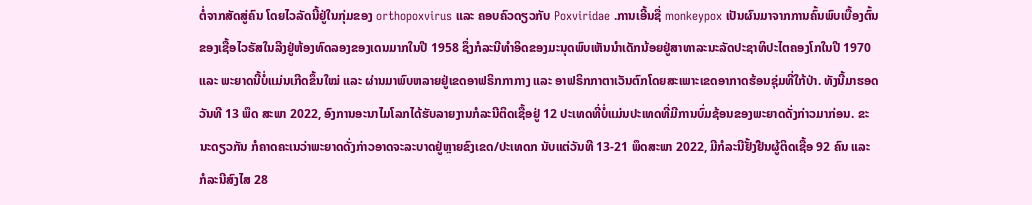ຕໍ່ຈາກສັດສູ່ຄົນ ໂດຍໄວລັດນີ້ຢູ່ໃນກຸ່ມຂອງ orthopoxvirus ແລະ ຄອບຄົວດຽວກັບ Poxviridae .ການເອີ້ນຊື່ monkeypox ເປັນຜົນມາຈາກການຄົ້ນພົບເບື້ອງຕົ້ນຂອງເຊື້ອໄວຣັສໃນລີງຢູ່ຫ້ອງທົດລອງຂອງເດນມາກໃນປີ 1958 ຊຶ່ງກໍລະນີທໍາອິດຂອງມະນຸດພົບເຫັນນໍາເດັກນ້ອຍຢູ່ສາທາລະນະລັດປະຊາທິປະໄຕຄອງໂກໃນປີ 1970 ແລະ ພະຍາດນີ້ບໍ່ແມ່ນເກີດຂຶ້ນໃໝ່ ແລະ ຜ່ານມາພົບຫລາຍຢູ່ເຂດອາຟຣິກກາກາງ ແລະ ອາຟຣິກກາຕາເວັນຕົກໂດຍສະເພາະເຂດອາກາດຮ້ອນຊຸ່ມທີ່ໃກ້ປ່າ. ທັງນີ້ມາຮອດວັນທີ 13 ພຶດ ສະພາ 2022, ອົງການອະນາໄມໂລກໄດ້ຮັບລາຍງານກໍລະນີຕິດເຊື້ອຢູ່ 12 ປະເທດທີ່ບໍ່ແມ່ນປະເທດທີ່ມີການບົ່ມຊ້ອນຂອງພະຍາດດັ່ງກ່າວມາກ່ອນ. ຂະນະດຽວກັນ ກໍຄາດຄະເນວ່າພະຍາດດັ່ງກ່າວອາດຈະລະບາດຢູ່ຫຼາຍຂົງເຂດ/ປະເທດກ ນັບແຕ່ວັນທີ 13-21 ພຶດສະພາ 2022, ມີກໍລະນີຢັ້ງຢືນຜູ້ຕິດເຊື້ອ 92 ຄົນ ແລະ ກໍລະນີສົງໄສ 28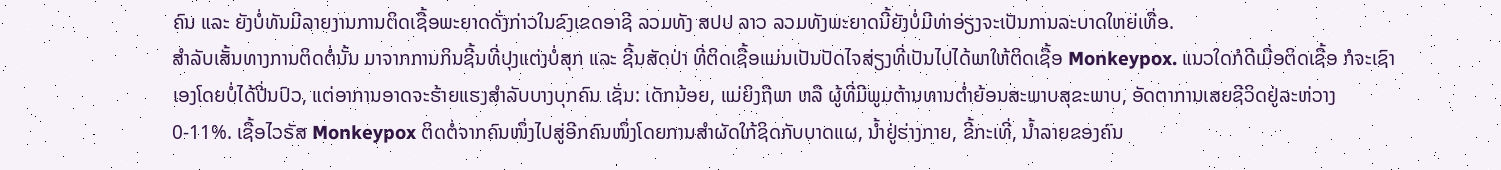ຄົນ ແລະ ຍັງບໍ່ທັນມີລາຍງານການຕິດເຊື້ອພະຍາດດັ່ງກ່າວໃນຂົງເຂດອາຊີ ລວມທັງ ສປປ ລາວ ລວມທັງພະຍາດນີ້ຍັງບໍ່ມີທ່າອ່ຽງຈະເປັນການລະບາດໃຫຍ່ເທື່ອ.
ສຳລັບເສັ້ນທາງການຕິດຕໍ່ນັ້ນ ມາຈາກການກິນຊີ້ນທີ່ປຸງແຕ່ງບໍ່ສຸກ ແລະ ຊີ້ນສັດປ່າ ທີ່ຕິດເຊື້ອແມ່ນເປັນປັດໄຈສ່ຽງທີ່ເປັນໄປໄດ້ພາໃຫ້ຕິດເຊື້ອ Monkeypox. ແນວໃດກໍດີເມື່ອຕິດເຊື້ອ ກໍຈະເຊົາເອງໂດຍບໍ່ໄດ້ປີ່ນປົວ, ແຕ່ອາການອາດຈະຮ້າຍແຮງສຳລັບບາງບຸກຄົນ ເຊັ່ນ: ເດັກນ້ອຍ, ແມ່ຍິງຖືພາ ຫລື ຜູ້ທີ່ມີພູມຕ້ານທານຕ່ຳຍ້ອນສະພາບສຸຂະພາບ, ອັດຕາການເສຍຊີວິດຢູ່ລະຫ່ວາງ 0-11%. ເຊື້ອໄວຣັສ Monkeypox ຕິດຕໍ່ຈາກຄົນໜຶ່ງໄປສູ່ອີກຄົນໜຶ່ງໂດຍການສຳຜັດໃກ້ຊິດກັບບາດແຜ, ນ້ຳຢູ່ຮ່າງກາຍ, ຂີ້ກະເທີ່, ນ້ຳລາຍຂອງຄົນ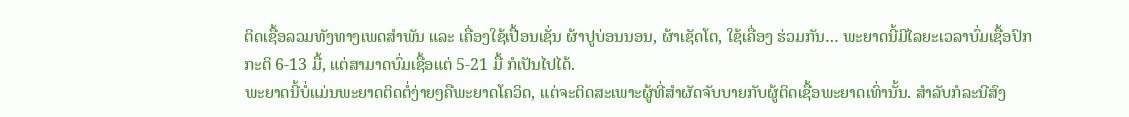ຕິດເຊື້ອລວມທັງທາງເພດສຳພັນ ແລະ ເຄື່ອງໃຊ້ເປື້ອນເຊັ່ນ ຜ້າປູບ່ອນນອນ, ຜ້າເຊັດໂຕ, ໃຊ້ເຄື່ອງ ຮ່ວມກັນ… ພະຍາດນີ້ມີໄລຍະເວລາບົ່ມເຊື້ອປົກກະຕິ 6-13 ມື້, ແຕ່ສາມາດບົ່ມເຊື້ອແຕ່ 5-21 ມື້ ກໍເປັນໄປໄດ້.
ພະຍາດນີ້ບໍ່ແມ່ນພະຍາດຕິດຕໍ່ງ່າຍໆຄືພະຍາດໂຄວິດ, ແຕ່ຈະຕິດສະເພາະຜູ້ທີ່ສຳຜັດຈັບບາຍກັບຜູ້ຕິດເຊື້ອພະຍາດເທົ່ານັ້ນ. ສຳລັບກໍລະນີສົງ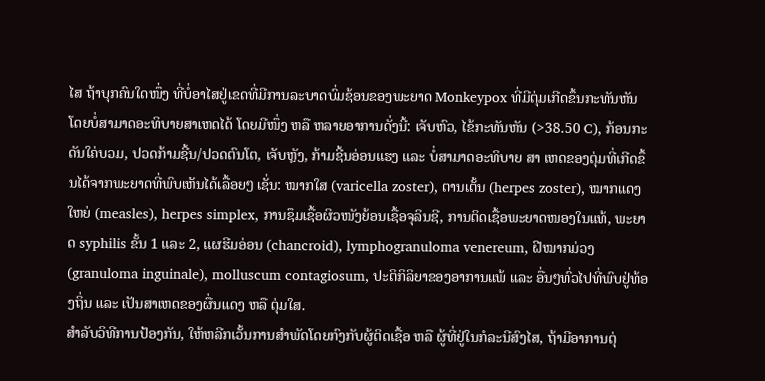ໄສ ຖ້າບຸກຄົນໃດໜຶ່ງ ທີ່ບໍ່ອາໄສຢູ່ເຂດທີ່ມີການລະບາດບົ່ມຊ້ອນຂອງພະຍາດ Monkeypox ທີ່ມີຕຸ່ມເກີດຂຶ້ນກະທັນຫັນ ໂດຍບໍ່ສາມາດອະທິບາຍສາເຫດໄດ້ ໂດຍມີໜຶ່ງ ຫລື ຫລາຍອາການດັ່ງນີ້: ເຈັບຫົວ, ໄຂ້ກະທັນຫັນ (>38.50 C), ກ້ອນກະດັນໃຄ່ບວມ, ປວດກ້າມຊີ້ນ/ປວດຕົນໂຕ, ເຈັບຫຼັງ, ກ້າມຊີ້ນອ່ອນແຮງ ແລະ ບໍ່ສາມາດອະທິບາຍ ສາ ເຫດຂອງຕຸ່ມທີ່ເກີດຂຶ້ນໄດ້ຈາກພະຍາດທີ່ພົບເຫັນໄດ້ເລື້ອຍໆ ເຊັ່ນ: ໝາກໃສ (varicella zoster), ຕານເຕັ້ນ (herpes zoster), ໝາກແດງໃຫຍ່ (measles), herpes simplex, ການຊຶມເຊື້ອຜິວໜັງຍ້ອນເຊື້ອຈຸລິນຊີ, ການຕິດເຊື້ອພະຍາດໜອງໃນແທ້, ພະຍາດ syphilis ຂັ້ນ 1 ແລະ 2, ແຜຮີມອ່ອນ (chancroid), lymphogranuloma venereum, ຝີໝາກມ່ວງ (granuloma inguinale), molluscum contagiosum, ປະຕິກິລິຍາຂອງອາການແພ້ ແລະ ອື່ນໆທົ່ວໄປທີ່ພົບຢູ່ທ້ອງຖິ່ນ ແລະ ເປັນສາເຫດຂອງຜື່ນແດງ ຫລື ຕຸ່ມໃສ.
ສຳລັບວິທີການປ້ອງກັນ, ໃຫ້ຫລີກເວັ້ນການສໍາພັດໂດຍກົງກັບຜູ້ຕິດເຊື້ອ ຫລື ຜູ້ທີ່ຢູ່ໃນກໍລະນີສົງໄສ, ຖ້າມີອາການຕຸ່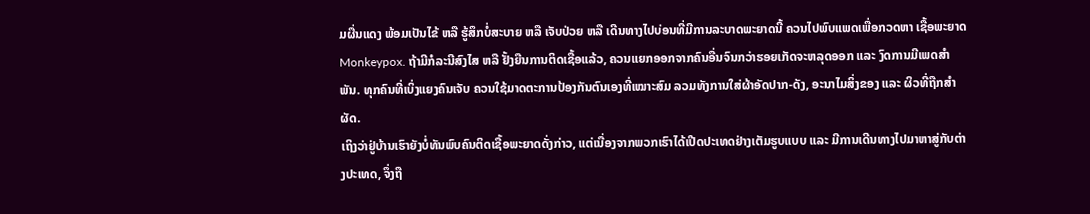ມຜື່ນແດງ ພ້ອມເປັນໄຂ້ ຫລື ຮູ້ສຶກບໍ່ສະບາຍ ຫລື ເຈັບປ່ວຍ ຫລື ເດີນທາງໄປບ່ອນທີ່ມີການລະບາດພະຍາດນີ້ ຄວນໄປພົບແພດເພື່ອກວດຫາ ເຊື້ອພະຍາດ Monkeypox. ຖ້າມີກໍລະນີສົງໄສ ຫລື ຢັ້ງຍືນການຕິດເຊື້ອແລ້ວ, ຄວນແຍກອອກຈາກຄົນອື່ນຈົນກວ່າຮອຍເກັດຈະຫລຸດອອກ ແລະ ງົດການມີເພດສຳພັນ. ທຸກຄົນທີ່ເບິ່ງແຍງຄົນເຈັບ ຄວນໃຊ້ມາດຕະການປ້ອງກັນຕົນເອງທີ່ເໝາະສົມ ລວມທັງການໃສ່ຜ້າອັດປາກ-ດັງ, ອະນາໄມສິ່ງຂອງ ແລະ ຜິວທີ່ຖືກສຳຜັດ.
ເຖິງວ່າຢູ່ບ້ານເຮົາຍັງບໍ່ທັນພົບຄົນຕິດເຊື້ອພະຍາດດັ່ງກ່າວ, ແຕ່ເນື່ອງຈາກພວກເຮົາໄດ້ເປີດປະເທດຢ່າງເຕັມຮູບແບບ ແລະ ມີການເດີນທາງໄປມາຫາສູ່ກັບຕ່າງປະເທດ, ຈຶ່ງຖື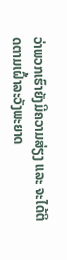ວ່າພວກເຮົາຍັງມີຄວາມສ່ຽງ ແລະ ຈະໄດ້ຕິດຕາມເຝົ້າລະວັງພະຍາດ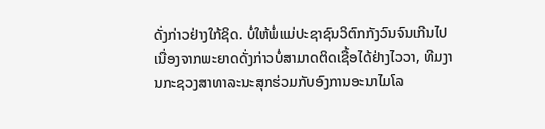ດັ່ງກ່າວຢ່າງໃກ້ຊິດ. ບໍ່ໃຫ້ພໍ່ແມ່ປະຊາຊົນວິຕົກກັງວົນຈົນເກີນໄປເນື່ອງຈາກພະຍາດດັ່ງກ່າວບໍ່ສາມາດຕິດເຊື້ອໄດ້ຢ່າງໄວວາ, ທີມງານກະຊວງສາທາລະນະສຸກຮ່ວມກັບອົງການອະນາໄມໂລ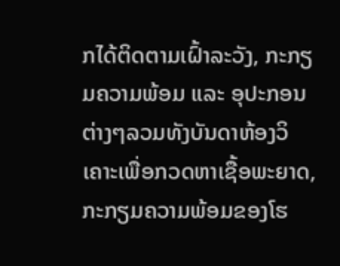ກໄດ້ຕິດຕາມເຝົ້າລະວັງ, ກະກຽມຄວາມພ້ອມ ແລະ ອຸປະກອນຕ່າງໆລວມທັງບັນດາຫ້ອງວິເຄາະເພື່ອກວດຫາເຊື້ອພະຍາດ, ກະກຽມຄວາມພ້ອມຂອງໂຮ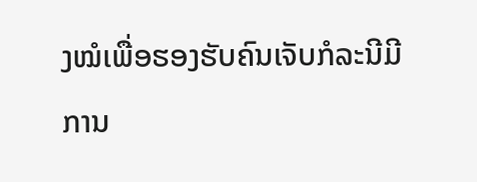ງໝໍເພື່ອຮອງຮັບຄົນເຈັບກໍລະນີມີການ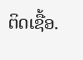ຕິດເຊື້ອ.